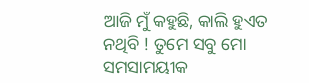ଆଜି ମୁଁ କହୁଛି, କାଲି ହୁଏତ ନଥିବି ! ତୁମେ ସବୁ ମୋ ସମସାମୟୀକ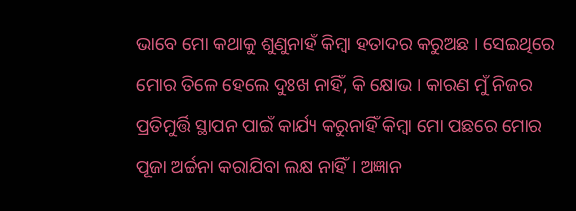ଭାବେ ମୋ କଥାକୁ ଶୁଣୁନାହଁ କିମ୍ବା ହତାଦର କରୁଅଛ । ସେଇଥିରେ ମୋର ତିଳେ ହେଲେ ଦୁଃଖ ନାହିଁ, କି କ୍ଷୋଭ । କାରଣ ମୁଁ ନିଜର ପ୍ରତିମୁର୍ତ୍ତି ସ୍ଥାପନ ପାଇଁ କାର୍ଯ୍ୟ କରୁନାହିଁ କିମ୍ବା ମୋ ପଛରେ ମୋର ପୂଜା ଅର୍ଚ୍ଚନା କରାଯିବା ଲକ୍ଷ ନାହିଁ । ଅଜ୍ଞାନ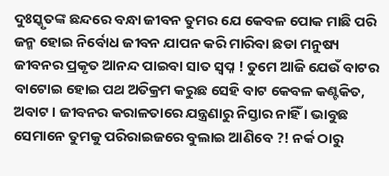ଦୁଃସ୍କୃତଙ୍କ ଛନ୍ଦରେ ବନ୍ଧା ଜୀବନ ତୁମର ଯେ କେବଳ ପୋକ ମାଛି ପରି ଜନ୍ମ ହୋଇ ନିର୍ବୋଧ ଜୀବନ ଯାପନ କରି ମାରିବା ଛଡା ମନୁଷ୍ୟ ଜୀବନର ପ୍ରକୃତ ଆନନ୍ଦ ପାଇବା ସାତ ସ୍ୱପ୍ନ ! ତୁମେ ଆଜି ଯେଉଁ ବାଟର ବାଟୋଇ ହୋଇ ପଥ ଅତିକ୍ରମ କରୁଛ ସେହି ବାଟ କେବଳ କଣ୍ଟକିତ, ଅବାଟ । ଜୀବନର କରାଳତାରେ ଯନ୍ତ୍ରଣାରୁ ନିସ୍ତାର ନାହିଁ । ଭାବୁଛ ସେମାନେ ତୁମକୁ ପରିରାଇଜରେ ବୁଲାଇ ଆଣିବେ ?! ନର୍କ ଠାରୁ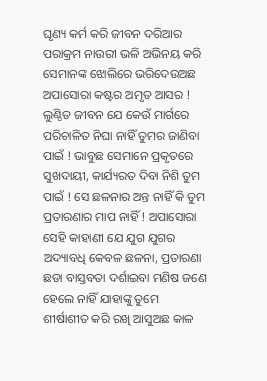ଘୃଣ୍ୟ କର୍ମ କରି ଜୀବନ ଦରିଆର ପରାକ୍ରମ ନାଉରୀ ଭଳି ଅଭିନୟ କରି ସେମାନଙ୍କ ଝୋଲିରେ ଭରିଦେଉଅଛ ଅପାସୋରା କଷ୍ଟର ଅମୃତ ଆସର ! ଲୁଣ୍ଠିତ ଜୀବନ ଯେ କେଉଁ ମାର୍ଗରେ ପରିଚାଳିତ ନିଘା ନାହିଁ ତୁମର ଜାଣିବା ପାଇଁ ! ଭାବୁଛ ସେମାନେ ପ୍ରକୃତରେ ସୁଖଦାୟୀ, କାର୍ଯ୍ୟରତ ଦିବା ନିଶି ତୁମ ପାଇଁ ! ସେ ଛଳନାର ଅନ୍ତ ନାହିଁ କି ତୁମ ପ୍ରତାରଣାର ମାପ ନାହିଁ ! ଅପାସୋରା ସେହି କାହାଣୀ ଯେ ଯୁଗ ଯୁଗର ଅଦ୍ୟାବଧି କେବଳ ଛଳନା, ପ୍ରତାରଣା ଛଡା ବାସ୍ତବତା ଦର୍ଶାଇବା ମଣିଷ ଜଣେ ହେଲେ ନାହିଁ ଯାହାଙ୍କୁ ତୁମେ ଶୀର୍ଷାଶୀତ କରି ରଖି ଆସୁଅଛ କାଳ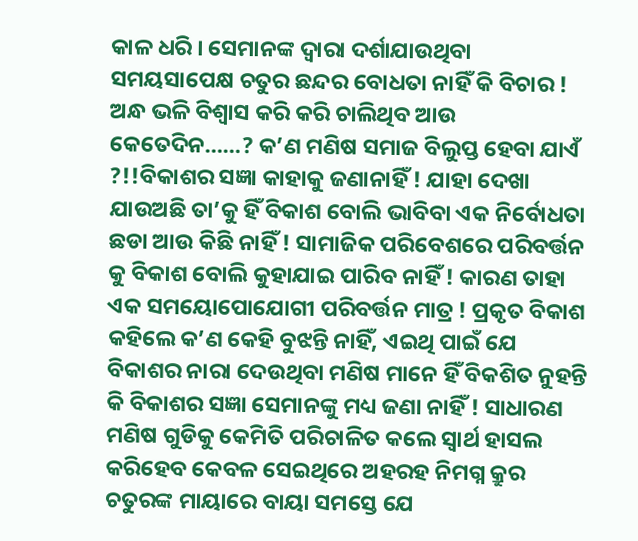କାଳ ଧରି । ସେମାନଙ୍କ ଦ୍ୱାରା ଦର୍ଶାଯାଉଥିବା ସମୟସାପେକ୍ଷ ଚତୁର ଛନ୍ଦର ବୋଧତା ନାହିଁ କି ବିଚାର ! ଅନ୍ଧ ଭଳି ବିଶ୍ୱାସ କରି କରି ଚାଲିଥିବ ଆଉ କେତେଦିନ……? କ’ଣ ମଣିଷ ସମାଜ ବିଲୁପ୍ତ ହେବା ଯାଏଁ ?!!ବିକାଶର ସଜ୍ଞା କାହାକୁ ଜଣାନାହିଁ ! ଯାହା ଦେଖା ଯାଉଅଛି ତା’କୁ ହିଁ ବିକାଶ ବୋଲି ଭାବିବା ଏକ ନିର୍ବୋଧତା ଛଡା ଆଉ କିଛି ନାହିଁ ! ସାମାଜିକ ପରିବେଶରେ ପରିବର୍ତ୍ତନ କୁ ବିକାଶ ବୋଲି କୁହାଯାଇ ପାରିବ ନାହିଁ ! କାରଣ ତାହା ଏକ ସମୟୋପୋଯୋଗୀ ପରିବର୍ତ୍ତନ ମାତ୍ର ! ପ୍ରକୃତ ବିକାଶ କହିଲେ କ’ଣ କେହି ବୁଝନ୍ତି ନାହିଁ, ଏଇଥି ପାଇଁ ଯେ ବିକାଶର ନାରା ଦେଉଥିବା ମଣିଷ ମାନେ ହିଁ ବିକଶିତ ନୁହନ୍ତି କି ବିକାଶର ସଜ୍ଞା ସେମାନଙ୍କୁ ମଧ୍ୟ ଜଣା ନାହିଁ ! ସାଧାରଣ ମଣିଷ ଗୁଡିକୁ କେମିତି ପରିଚାଳିତ କଲେ ସ୍ୱାର୍ଥ ହାସଲ କରିହେବ କେବଳ ସେଇଥିରେ ଅହରହ ନିମଗ୍ନ କ୍ରୁର ଚତୁରଙ୍କ ମାୟାରେ ବାୟା ସମସ୍ତେ ଯେ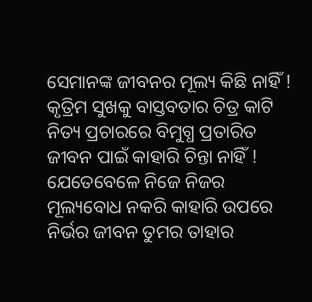ସେମାନଙ୍କ ଜୀବନର ମୂଲ୍ୟ କିଛି ନାହିଁ ! କୃତ୍ରିମ ସୁଖକୁ ବାସ୍ତବତାର ଚିତ୍ର କାଟି ନିତ୍ୟ ପ୍ରଚାରରେ ବିମୁଗ୍ଧ ପ୍ରତାରିତ ଜୀବନ ପାଇଁ କାହାରି ଚିନ୍ତା ନାହିଁ ! ଯେତେବେଳେ ନିଜେ ନିଜର ମୂଲ୍ୟବୋଧ ନକରି କାହାରି ଉପରେ ନିର୍ଭର ଜୀବନ ତୁମର ତାହାର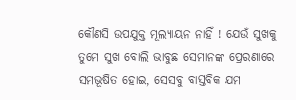କୌଣସି ଉପଯୁକ୍ତ ମୂଲ୍ୟାୟନ ନାହିଁ ! ଯେଉଁ ସୁଖକୁ ତୁମେ ସୁଖ ବୋଲି ଭାବୁଛ ସେମାନଙ୍କ ପ୍ରେରଣାରେ ସମଭୂଷିତ ହୋଇ, ସେସବୁ ବାସ୍ତବିକ ଯମ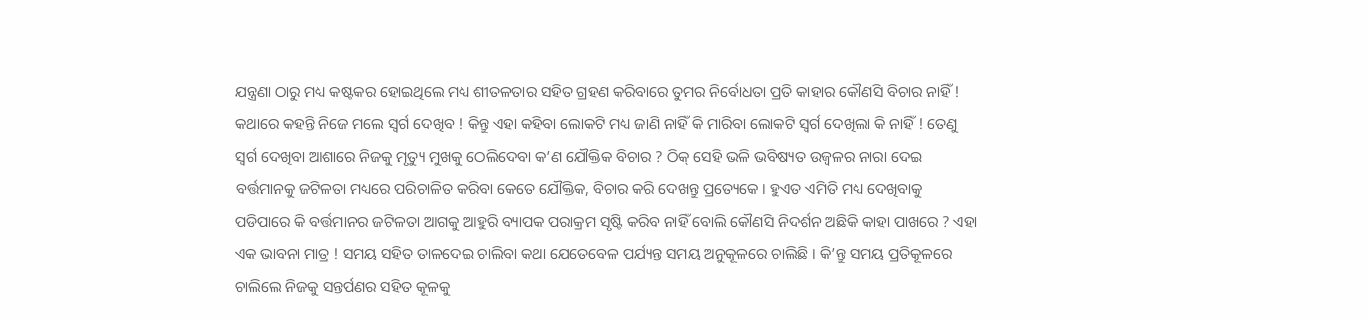ଯନ୍ତ୍ରଣା ଠାରୁ ମଧ୍ୟ କଷ୍ଟକର ହୋଇଥିଲେ ମଧ୍ୟ ଶୀତଳତାର ସହିତ ଗ୍ରହଣ କରିବାରେ ତୁମର ନିର୍ବୋଧତା ପ୍ରତି କାହାର କୌଣସି ବିଚାର ନାହିଁ ! କଥାରେ କହନ୍ତି ନିଜେ ମଲେ ସ୍ୱର୍ଗ ଦେଖିବ ! କିନ୍ତୁ ଏହା କହିବା ଲୋକଟି ମଧ୍ୟ ଜାଣି ନାହିଁ କି ମାରିବା ଲୋକଟି ସ୍ୱର୍ଗ ଦେଖିଲା କି ନାହିଁ ! ତେଣୁ ସ୍ୱର୍ଗ ଦେଖିବା ଆଶାରେ ନିଜକୁ ମୃତ୍ୟୁ ମୁଖକୁ ଠେଲିଦେବା କ’ଣ ଯୌକ୍ତିକ ବିଚାର ? ଠିକ୍ ସେହି ଭଳି ଭବିଷ୍ୟତ ଉଜ୍ୱଳର ନାରା ଦେଇ ବର୍ତ୍ତମାନକୁ ଜଟିଳତା ମଧ୍ୟରେ ପରିଚାଳିତ କରିବା କେତେ ଯୌକ୍ତିକ, ବିଚାର କରି ଦେଖନ୍ତୁ ପ୍ରତ୍ୟେକେ । ହୁଏତ ଏମିତି ମଧ୍ୟ ଦେଖିବାକୁ ପଡିପାରେ କି ବର୍ତ୍ତମାନର ଜଟିଳତା ଆଗକୁ ଆହୁରି ବ୍ୟାପକ ପରାକ୍ରମ ସୃଷ୍ଟି କରିବ ନାହିଁ ବୋଲି କୌଣସି ନିଦର୍ଶନ ଅଛିକି କାହା ପାଖରେ ? ଏହା ଏକ ଭାବନା ମାତ୍ର ! ସମୟ ସହିତ ତାଳଦେଇ ଚାଲିବା କଥା ଯେତେବେଳ ପର୍ଯ୍ୟନ୍ତ ସମୟ ଅନୁକୂଳରେ ଚାଲିଛି । କି’ନ୍ତୁ ସମୟ ପ୍ରତିକୂଳରେ ଚାଲିଲେ ନିଜକୁ ସନ୍ତର୍ପଣର ସହିତ କୂଳକୁ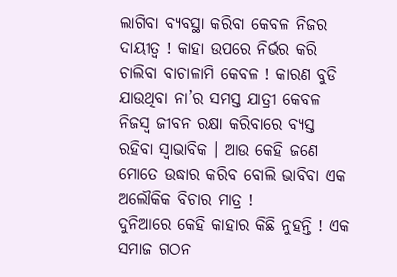ଲାଗିବା ବ୍ୟବସ୍ଥା କରିବା କେବଳ ନିଜର ଦାୟୀତ୍ୱ ! କାହା ଉପରେ ନିର୍ଭର କରି ଚାଲିବା ବାଚାଳାମି କେବଳ ! କାରଣ ବୁଡି ଯାଉଥିବା ନା’ର ସମସ୍ତ ଯାତ୍ରୀ କେବଳ ନିଜସ୍ୱ ଜୀବନ ରକ୍ଷା କରିବାରେ ବ୍ୟସ୍ତ ରହିବା ସ୍ୱାଭାବିକ । ଆଉ କେହି ଜଣେ ମୋତେ ଉଦ୍ଧାର କରିବ ବୋଲି ଭାବିବା ଏକ ଅଲୌକିକ ବିଚାର ମାତ୍ର !
ଦୁନିଆରେ କେହି କାହାର କିଛି ନୁହନ୍ତି ! ଏକ ସମାଜ ଗଠନ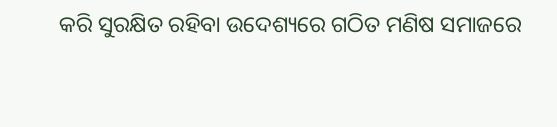କରି ସୁରକ୍ଷିତ ରହିବା ଉଦେଶ୍ୟରେ ଗଠିତ ମଣିଷ ସମାଜରେ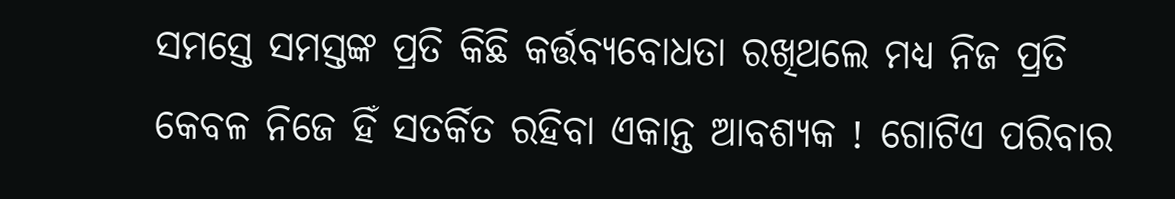ସମସ୍ତେ ସମସ୍ତଙ୍କ ପ୍ରତି କିଛି କର୍ତ୍ତବ୍ୟବୋଧତା ରଖିଥଲେ ମଧ୍ୟ ନିଜ ପ୍ରତି କେବଳ ନିଜେ ହିଁ ସତର୍କିତ ରହିବା ଏକାନ୍ତ ଆବଶ୍ୟକ ! ଗୋଟିଏ ପରିବାର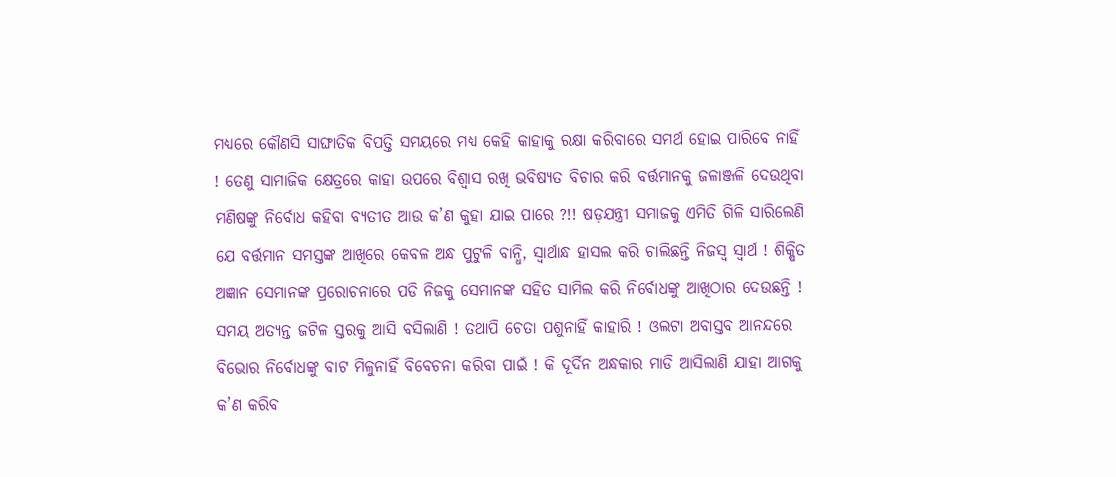ମଧ୍ୟରେ କୌଣସି ସାଙ୍ଘାତିକ ବିପତ୍ତି ସମୟରେ ମଧ୍ୟ କେହି କାହାକୁ ରକ୍ଷା କରିବାରେ ସମର୍ଥ ହୋଇ ପାରିବେ ନାହିଁ ! ତେଣୁ ସାମାଜିକ କ୍ଷେତ୍ରରେ କାହା ଉପରେ ବିଶ୍ୱାସ ରଖି ଭବିଷ୍ୟତ ବିଚାର କରି ବର୍ତ୍ତମାନକୁ ଜଳାଞ୍ଜଳି ଦେଉଥିବା ମଣିଷଙ୍କୁ ନିର୍ବୋଧ କହିବା ବ୍ୟତୀତ ଆଉ କ’ଣ କୁହା ଯାଇ ପାରେ ?!! ଷଡ଼ଯନ୍ତ୍ରୀ ସମାଜକୁ ଏମିତି ଗିଳି ସାରିଲେଣି ଯେ ବର୍ତ୍ତମାନ ସମସ୍ତଙ୍କ ଆଖିରେ କେବଳ ଅନ୍ଧ ପୁଟୁଳି ବାନ୍ଧି, ସ୍ୱାର୍ଥାନ୍ଧ ହାସଲ କରି ଚାଲିଛନ୍ତି ନିଜସ୍ୱ ସ୍ୱାର୍ଥ ! ଶିକ୍ଷିତ ଅଜ୍ଞାନ ସେମାନଙ୍କ ପ୍ରରୋଚନାରେ ପଡି ନିଜକୁ ସେମାନଙ୍କ ସହିତ ସାମିଲ କରି ନିର୍ବୋଧଙ୍କୁ ଆଖିଠାର ଦେଉଛନ୍ତି ! ସମୟ ଅତ୍ୟନ୍ତ ଜଟିଳ ସ୍ତରକୁ ଆସି ବସିଲାଣି ! ତଥାପି ଚେତା ପଶୁନାହିଁ କାହାରି ! ଓଲଟା ଅବାସ୍ତବ ଆନନ୍ଦରେ ବିଭୋର ନିର୍ବୋଧଙ୍କୁ ବାଟ ମିଳୁନାହିଁ ବିବେଚନା କରିବା ପାଇଁ ! କି ଦୂର୍ଦିନ ଅନ୍ଧକାର ମାଡି ଆସିଲାଣି ଯାହା ଆଗକୁ କ’ଣ କରିବ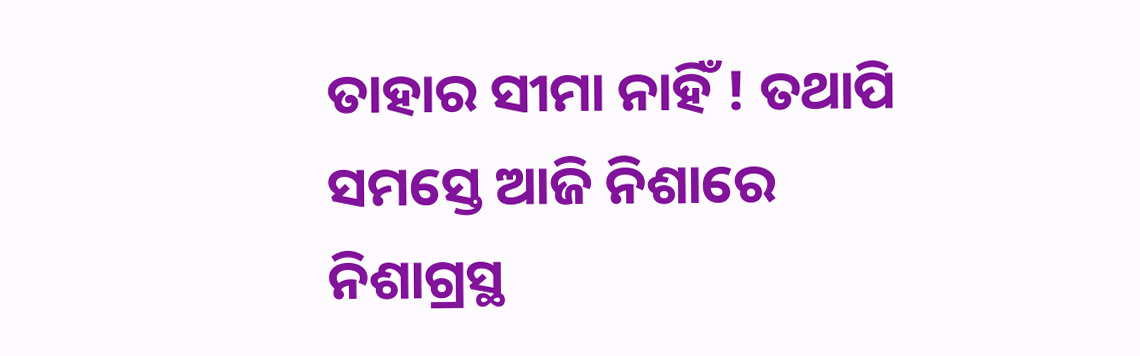ତାହାର ସୀମା ନାହିଁ ! ତଥାପି ସମସ୍ତେ ଆଜି ନିଶାରେ ନିଶାଗ୍ରସ୍ଥ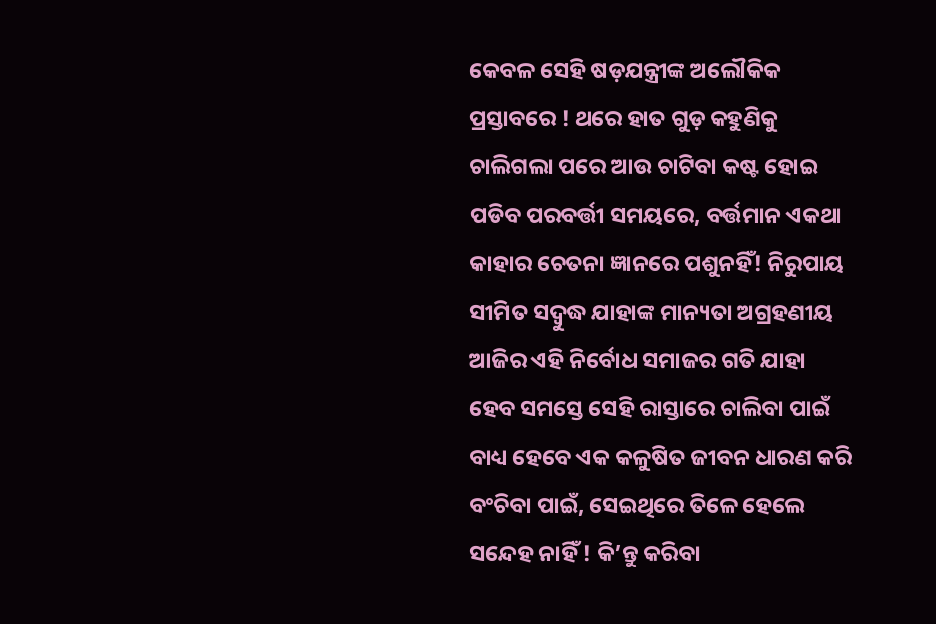କେବଳ ସେହି ଷଡ଼ଯନ୍ତ୍ରୀଙ୍କ ଅଲୌକିକ ପ୍ରସ୍ତାବରେ ! ଥରେ ହାତ ଗୁଡ଼ କହୁଣିକୁ ଚାଲିଗଲା ପରେ ଆଉ ଚାଟିବା କଷ୍ଟ ହୋଇ ପଡିବ ପରବର୍ତ୍ତୀ ସମୟରେ, ବର୍ତ୍ତମାନ ଏକଥା କାହାର ଚେତନା ଜ୍ଞାନରେ ପଶୁନହିଁ! ନିରୁପାୟ ସୀମିତ ସଦ୍ବୁଦ୍ଧ ଯାହାଙ୍କ ମାନ୍ୟତା ଅଗ୍ରହଣୀୟ ଆଜିର ଏହି ନିର୍ବୋଧ ସମାଜର ଗତି ଯାହା ହେବ ସମସ୍ତେ ସେହି ରାସ୍ତାରେ ଚାଲିବା ପାଇଁ ବାଧ୍ୟ ହେବେ ଏକ କଳୁଷିତ ଜୀବନ ଧାରଣ କରି ବଂଚିବା ପାଇଁ, ସେଇଥିରେ ତିଳେ ହେଲେ ସନ୍ଦେହ ନାହିଁ ! କି’ନ୍ତୁ କରିବା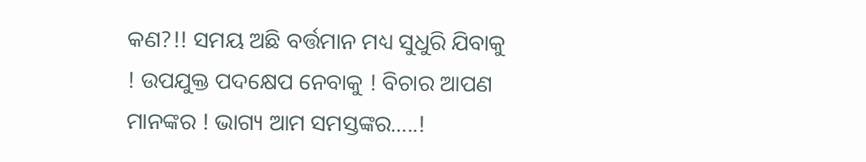କଣ?!! ସମୟ ଅଛି ବର୍ତ୍ତମାନ ମଧ୍ୟ ସୁଧୁରି ଯିବାକୁ ! ଉପଯୁକ୍ତ ପଦକ୍ଷେପ ନେବାକୁ ! ବିଚାର ଆପଣ ମାନଙ୍କର ! ଭାଗ୍ୟ ଆମ ସମସ୍ତଙ୍କର…..!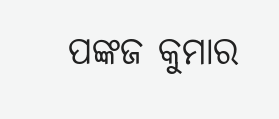ପଙ୍କଜ କୁମାର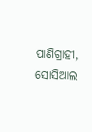ପାଣିଗ୍ରାହୀ,
ସୋସିଆଲ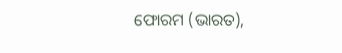ଫୋରମ (ଭାରତ),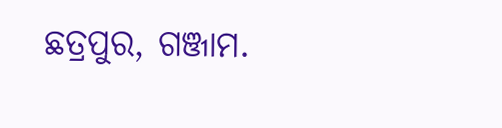ଛତ୍ରପୁର, ଗଞ୍ଜାମ.